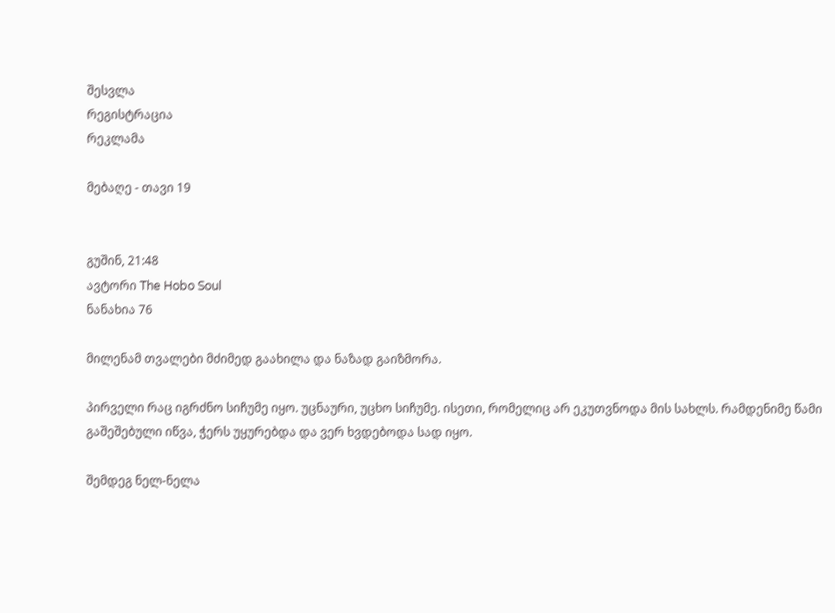შესვლა
რეგისტრაცია
რეკლამა

მებაღე - თავი 19


გუშინ, 21:48
ავტორი The Hobo Soul
ნანახია 76

მილენამ თვალები მძიმედ გაახილა და ნაზად გაიზმორა.

პირველი რაც იგრძნო სიჩუმე იყო. უცნაური, უცხო სიჩუმე. ისეთი, რომელიც არ ეკუთვნოდა მის სახლს. რამდენიმე წამი გაშეშებული იწვა, ჭერს უყურებდა და ვერ ხვდებოდა სად იყო.

შემდეგ ნელ-ნელა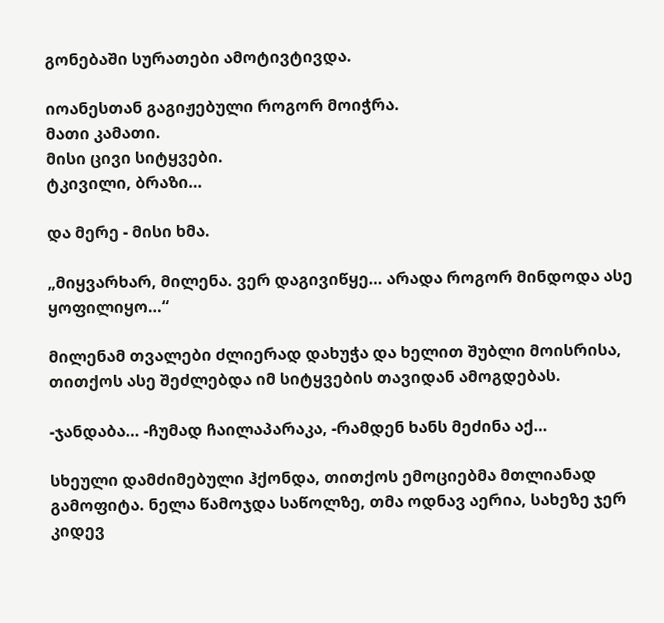გონებაში სურათები ამოტივტივდა.

იოანესთან გაგიჟებული როგორ მოიჭრა.
მათი კამათი.
მისი ცივი სიტყვები.
ტკივილი, ბრაზი…

და მერე - მისი ხმა.

„მიყვარხარ, მილენა. ვერ დაგივიწყე… არადა როგორ მინდოდა ასე ყოფილიყო…“

მილენამ თვალები ძლიერად დახუჭა და ხელით შუბლი მოისრისა, თითქოს ასე შეძლებდა იმ სიტყვების თავიდან ამოგდებას.

-ჯანდაბა… -ჩუმად ჩაილაპარაკა, -რამდენ ხანს მეძინა აქ…

სხეული დამძიმებული ჰქონდა, თითქოს ემოციებმა მთლიანად გამოფიტა. ნელა წამოჯდა საწოლზე, თმა ოდნავ აერია, სახეზე ჯერ კიდევ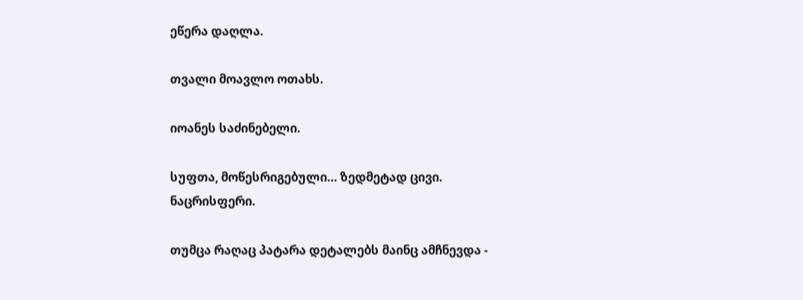ეწერა დაღლა.

თვალი მოავლო ოთახს.

იოანეს საძინებელი.

სუფთა, მოწესრიგებული… ზედმეტად ცივი.
ნაცრისფერი.

თუმცა რაღაც პატარა დეტალებს მაინც ამჩნევდა -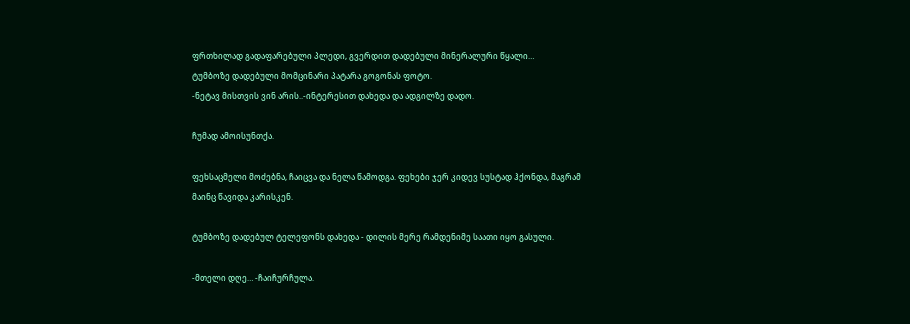ფრთხილად გადაფარებული პლედი, გვერდით დადებული მინერალური წყალი…
ტუმბოზე დადებული მომცინარი პატარა გოგონას ფოტო.
-ნეტავ მისთვის ვინ არის..-ინტერესით დახედა და ადგილზე დადო.

ჩუმად ამოისუნთქა.

ფეხსაცმელი მოძებნა, ჩაიცვა და ნელა წამოდგა. ფეხები ჯერ კიდევ სუსტად ჰქონდა, მაგრამ მაინც წავიდა კარისკენ.

ტუმბოზე დადებულ ტელეფონს დახედა - დილის მერე რამდენიმე საათი იყო გასული.

-მთელი დღე… -ჩაიჩურჩულა.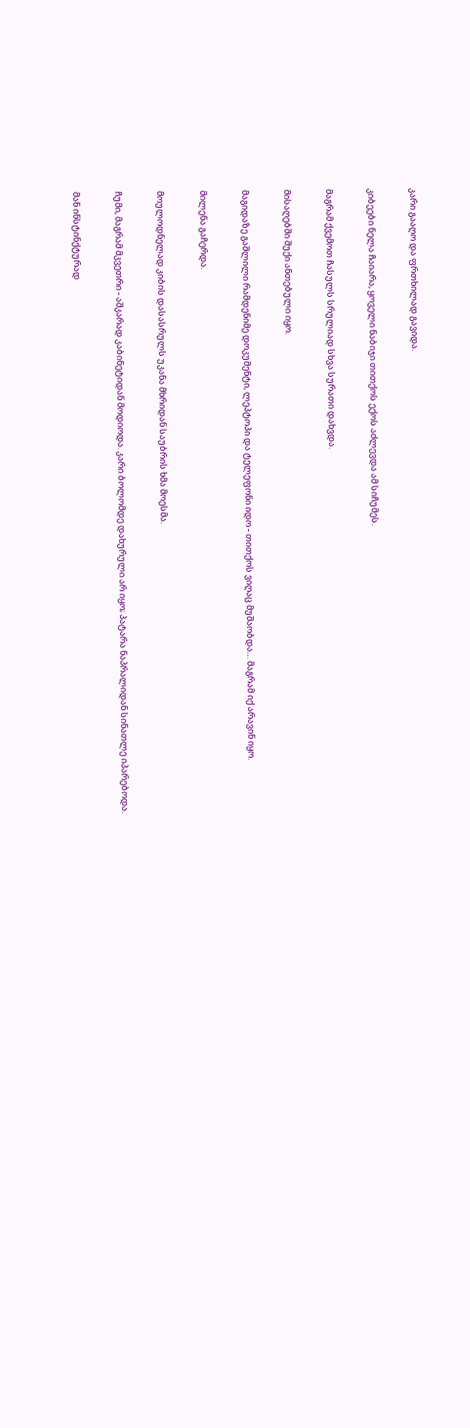კარი გააღო და ფრთხილად გავიდა.

კიბეები ნელა ჩაიარა, ყოველი ნაბიჯი თითქოს ექოს აძლევდა ამ სიჩუმეს.

მაგრამ ქვემოთ ჩასულს სრულიად სხვა სურათი დახვდა.

მისაღებში შუქი ანთებული იყო.

მაგიდაზე გაშლილი რამდენიმე დოკუმენტი, ლეპტოპი და ტელეფონი იდო - თითქოს ვიღაც მუშაობდა… მაგრამ იქ არავინ იყო.

მილენა გაჩერდა.

მოულოდნელად კიბის დასასრულს უკანა მხრიდან საუბრის ხმა მოესმა.

ჩუმი, მაგრამ მკვეთრი - აშკარად კაბინეტიდან მოდიოდა. კარი ბოლომდე დახურული არ იყო; პატარა ნაპრალიდან სინათლე იპარებოდა.

მან ინსტინქტურად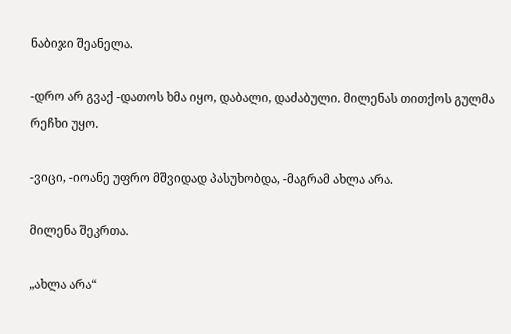ნაბიჯი შეანელა.

-დრო არ გვაქ -დათოს ხმა იყო, დაბალი, დაძაბული. მილენას თითქოს გულმა რეჩხი უყო.

-ვიცი, -იოანე უფრო მშვიდად პასუხობდა, -მაგრამ ახლა არა.

მილენა შეკრთა.

„ახლა არა“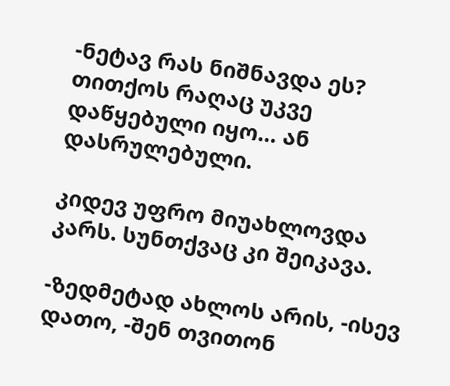-ნეტავ რას ნიშნავდა ეს? თითქოს რაღაც უკვე დაწყებული იყო… ან დასრულებული.

კიდევ უფრო მიუახლოვდა კარს. სუნთქვაც კი შეიკავა.

-ზედმეტად ახლოს არის, -ისევ დათო, -შენ თვითონ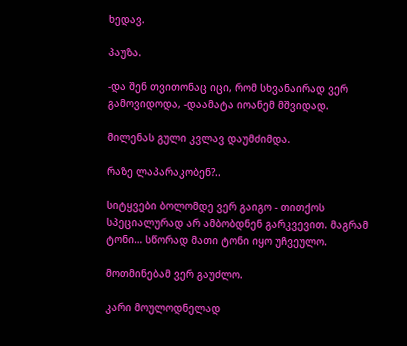ხედავ.

პაუზა.

-და შენ თვითონაც იცი, რომ სხვანაირად ვერ გამოვიდოდა, -დაამატა იოანემ მშვიდად.

მილენას გული კვლავ დაუმძიმდა.

რაზე ლაპარაკობენ?..

სიტყვები ბოლომდე ვერ გაიგო - თითქოს სპეციალურად არ ამბობდნენ გარკვევით. მაგრამ ტონი… სწორად მათი ტონი იყო უჩვეულო.

მოთმინებამ ვერ გაუძლო.

კარი მოულოდნელად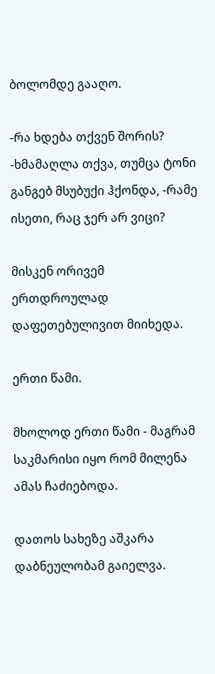ბოლომდე გააღო.

-რა ხდება თქვენ შორის? -ხმამაღლა თქვა, თუმცა ტონი განგებ მსუბუქი ჰქონდა, -რამე ისეთი, რაც ჯერ არ ვიცი?

მისკენ ორივემ ერთდროულად დაფეთებულივით მიიხედა.

ერთი წამი.

მხოლოდ ერთი წამი - მაგრამ საკმარისი იყო რომ მილენა ამას ჩაძიებოდა.

დათოს სახეზე აშკარა დაბნეულობამ გაიელვა.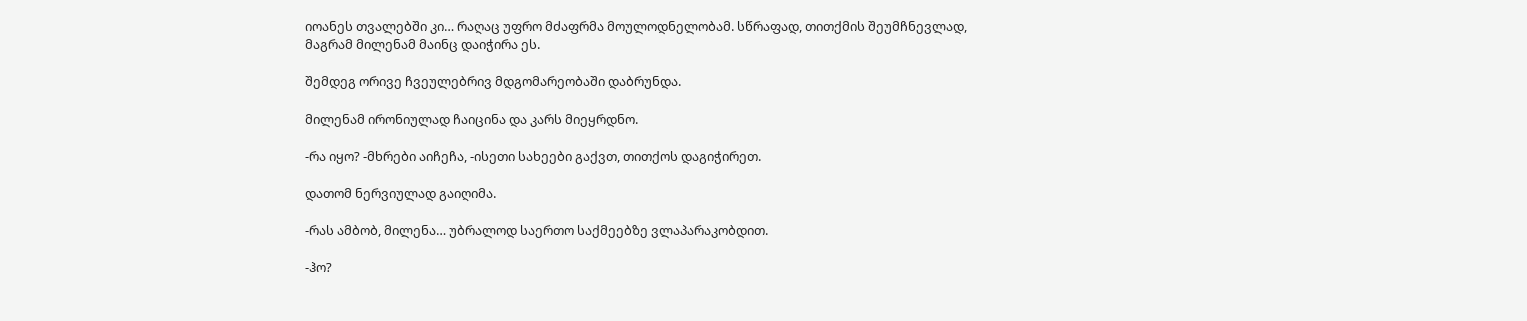იოანეს თვალებში კი… რაღაც უფრო მძაფრმა მოულოდნელობამ. სწრაფად, თითქმის შეუმჩნევლად, მაგრამ მილენამ მაინც დაიჭირა ეს.

შემდეგ ორივე ჩვეულებრივ მდგომარეობაში დაბრუნდა.

მილენამ ირონიულად ჩაიცინა და კარს მიეყრდნო.

-რა იყო? -მხრები აიჩეჩა, -ისეთი სახეები გაქვთ, თითქოს დაგიჭირეთ.

დათომ ნერვიულად გაიღიმა.

-რას ამბობ, მილენა… უბრალოდ საერთო საქმეებზე ვლაპარაკობდით.

-ჰო?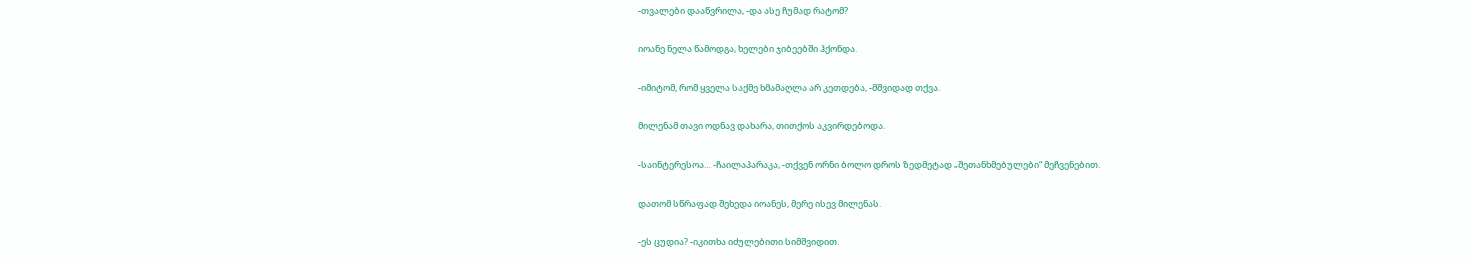-თვალები დააწვრილა, -და ასე ჩუმად რატომ?

იოანე ნელა წამოდგა, ხელები ჯიბეებში ჰქონდა.

-იმიტომ, რომ ყველა საქმე ხმამაღლა არ კეთდება, -მშვიდად თქვა.

მილენამ თავი ოდნავ დახარა, თითქოს აკვირდებოდა.

-საინტერესოა… -ჩაილაპარაკა, -თქვენ ორნი ბოლო დროს ზედმეტად „შეთანხმებულები“ მეჩვენებით.

დათომ სწრაფად შეხედა იოანეს, მერე ისევ მილენას.

-ეს ცუდია? -იკითხა იძულებითი სიმშვიდით.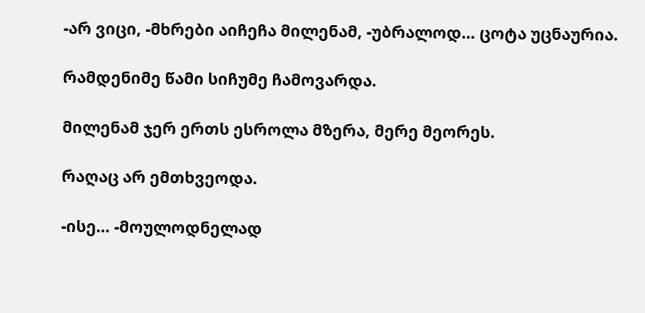-არ ვიცი, -მხრები აიჩეჩა მილენამ, -უბრალოდ… ცოტა უცნაურია.

რამდენიმე წამი სიჩუმე ჩამოვარდა.

მილენამ ჯერ ერთს ესროლა მზერა, მერე მეორეს.

რაღაც არ ემთხვეოდა.

-ისე… -მოულოდნელად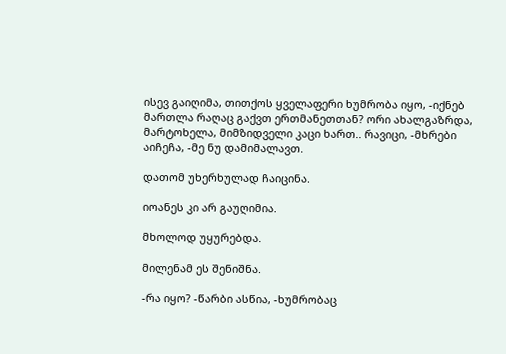ისევ გაიღიმა, თითქოს ყველაფერი ხუმრობა იყო, -იქნებ მართლა რაღაც გაქვთ ერთმანეთთან? ორი ახალგაზრდა, მარტოხელა, მიმზიდველი კაცი ხართ.. რავიცი, -მხრები აიჩეჩა, -მე ნუ დამიმალავთ.

დათომ უხერხულად ჩაიცინა.

იოანეს კი არ გაუღიმია.

მხოლოდ უყურებდა.

მილენამ ეს შენიშნა.

-რა იყო? -წარბი ასწია, -ხუმრობაც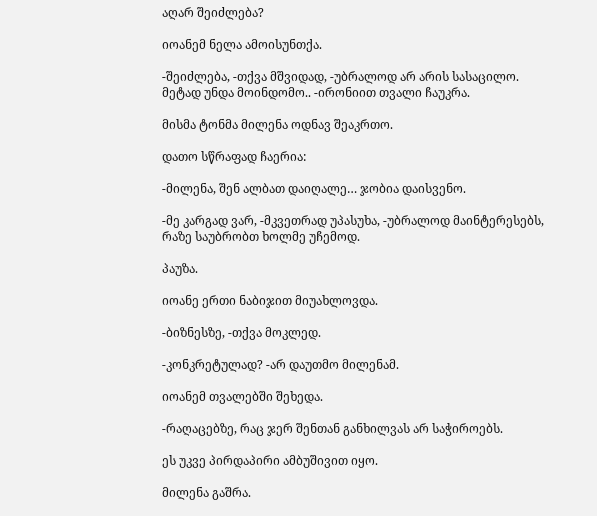აღარ შეიძლება?

იოანემ ნელა ამოისუნთქა.

-შეიძლება, -თქვა მშვიდად, -უბრალოდ არ არის სასაცილო. მეტად უნდა მოინდომო.. -ირონიით თვალი ჩაუკრა.

მისმა ტონმა მილენა ოდნავ შეაკრთო.

დათო სწრაფად ჩაერია:

-მილენა, შენ ალბათ დაიღალე… ჯობია დაისვენო.

-მე კარგად ვარ, -მკვეთრად უპასუხა, -უბრალოდ მაინტერესებს, რაზე საუბრობთ ხოლმე უჩემოდ.

პაუზა.

იოანე ერთი ნაბიჯით მიუახლოვდა.

-ბიზნესზე, -თქვა მოკლედ.

-კონკრეტულად? -არ დაუთმო მილენამ.

იოანემ თვალებში შეხედა.

-რაღაცებზე, რაც ჯერ შენთან განხილვას არ საჭიროებს.

ეს უკვე პირდაპირი ამბუშივით იყო.

მილენა გაშრა.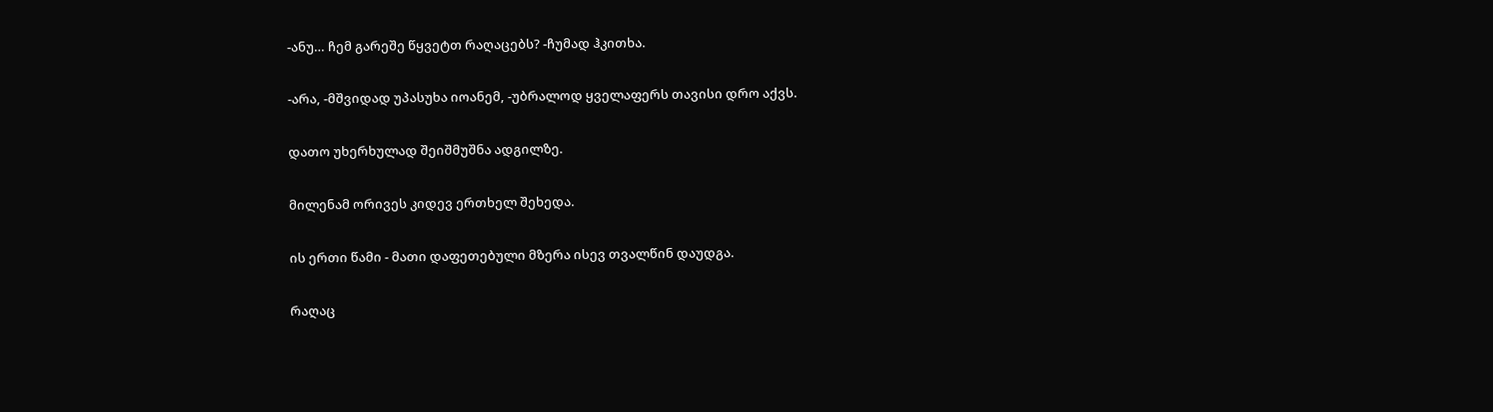-ანუ… ჩემ გარეშე წყვეტთ რაღაცებს? -ჩუმად ჰკითხა.

-არა, -მშვიდად უპასუხა იოანემ, -უბრალოდ ყველაფერს თავისი დრო აქვს.

დათო უხერხულად შეიშმუშნა ადგილზე.

მილენამ ორივეს კიდევ ერთხელ შეხედა.

ის ერთი წამი - მათი დაფეთებული მზერა ისევ თვალწინ დაუდგა.

რაღაც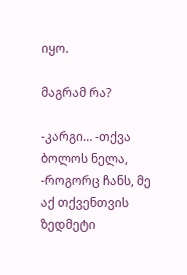იყო.

მაგრამ რა?

-კარგი… -თქვა ბოლოს ნელა, -როგორც ჩანს, მე აქ თქვენთვის ზედმეტი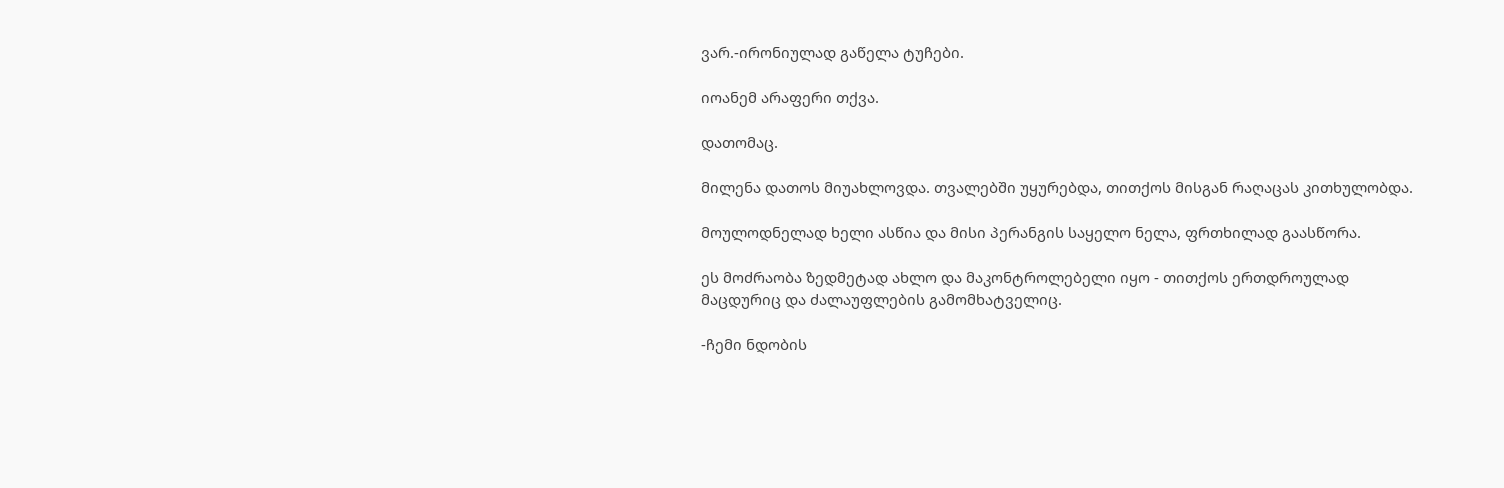ვარ.-ირონიულად გაწელა ტუჩები.

იოანემ არაფერი თქვა.

დათომაც.

მილენა დათოს მიუახლოვდა. თვალებში უყურებდა, თითქოს მისგან რაღაცას კითხულობდა.

მოულოდნელად ხელი ასწია და მისი პერანგის საყელო ნელა, ფრთხილად გაასწორა.

ეს მოძრაობა ზედმეტად ახლო და მაკონტროლებელი იყო - თითქოს ერთდროულად მაცდურიც და ძალაუფლების გამომხატველიც.

-ჩემი ნდობის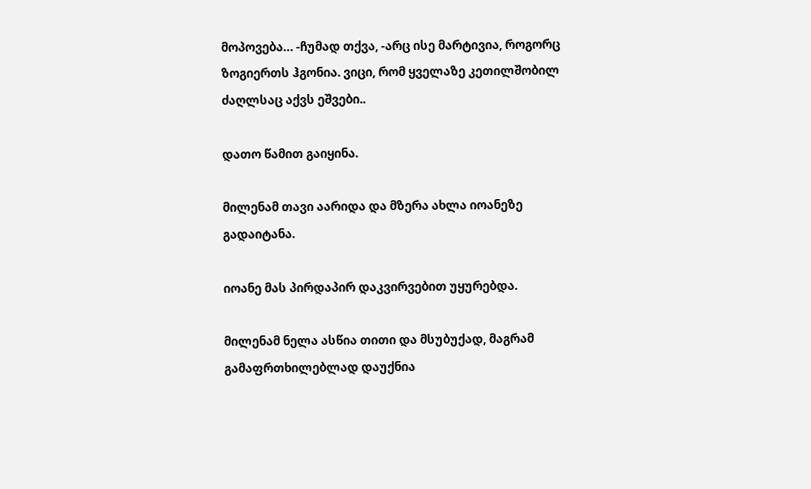მოპოვება… -ჩუმად თქვა, -არც ისე მარტივია, როგორც ზოგიერთს ჰგონია. ვიცი, რომ ყველაზე კეთილშობილ ძაღლსაც აქვს ეშვები..

დათო წამით გაიყინა.

მილენამ თავი აარიდა და მზერა ახლა იოანეზე გადაიტანა.

იოანე მას პირდაპირ დაკვირვებით უყურებდა.

მილენამ ნელა ასწია თითი და მსუბუქად, მაგრამ გამაფრთხილებლად დაუქნია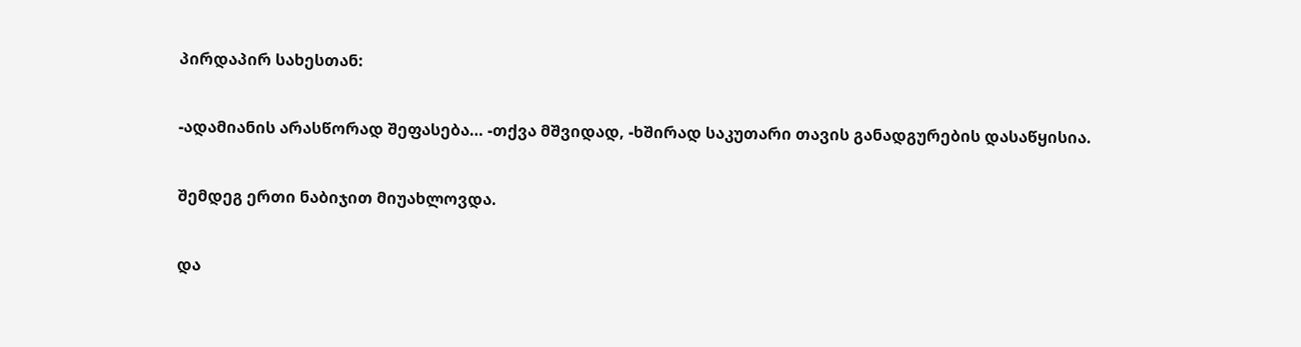პირდაპირ სახესთან:

-ადამიანის არასწორად შეფასება… -თქვა მშვიდად, -ხშირად საკუთარი თავის განადგურების დასაწყისია.

შემდეგ ერთი ნაბიჯით მიუახლოვდა.

და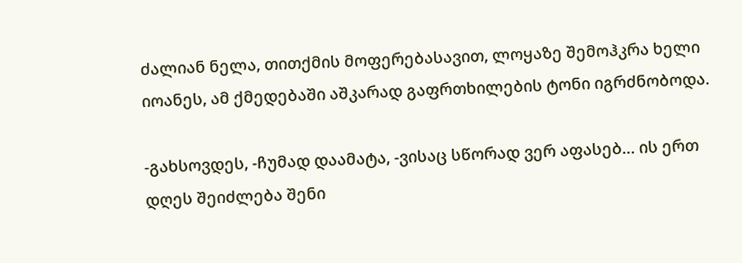ძალიან ნელა, თითქმის მოფერებასავით, ლოყაზე შემოჰკრა ხელი იოანეს, ამ ქმედებაში აშკარად გაფრთხილების ტონი იგრძნობოდა.

-გახსოვდეს, -ჩუმად დაამატა, -ვისაც სწორად ვერ აფასებ… ის ერთ დღეს შეიძლება შენი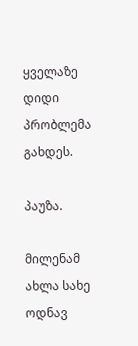ყველაზე დიდი პრობლემა გახდეს.

პაუზა.

მილენამ ახლა სახე ოდნავ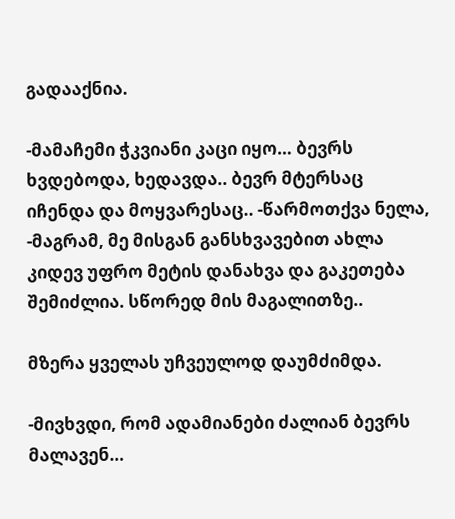გადააქნია.

-მამაჩემი ჭკვიანი კაცი იყო… ბევრს ხვდებოდა, ხედავდა.. ბევრ მტერსაც იჩენდა და მოყვარესაც.. -წარმოთქვა ნელა, -მაგრამ, მე მისგან განსხვავებით ახლა კიდევ უფრო მეტის დანახვა და გაკეთება შემიძლია. სწორედ მის მაგალითზე..

მზერა ყველას უჩვეულოდ დაუმძიმდა.

-მივხვდი, რომ ადამიანები ძალიან ბევრს მალავენ…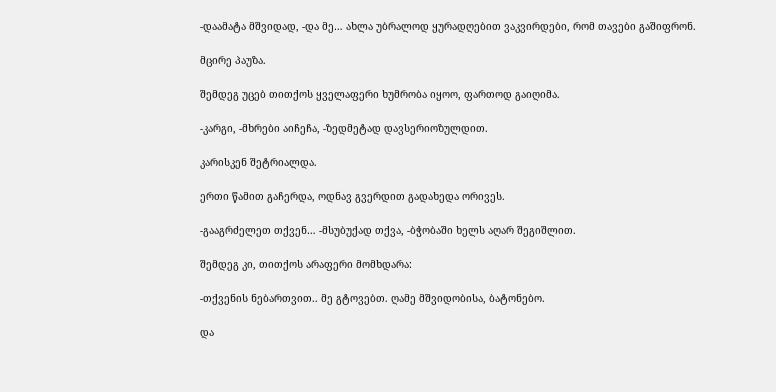-დაამატა მშვიდად, -და მე… ახლა უბრალოდ ყურადღებით ვაკვირდები, რომ თავები გაშიფრონ.

მცირე პაუზა.

შემდეგ უცებ თითქოს ყველაფერი ხუმრობა იყოო, ფართოდ გაიღიმა.

-კარგი, -მხრები აიჩეჩა, -ზედმეტად დავსერიოზულდით.

კარისკენ შეტრიალდა.

ერთი წამით გაჩერდა, ოდნავ გვერდით გადახედა ორივეს.

-გააგრძელეთ თქვენ… -მსუბუქად თქვა, -ბჭობაში ხელს აღარ შეგიშლით.

შემდეგ კი, თითქოს არაფერი მომხდარა:

-თქვენის ნებართვით.. მე გტოვებთ. ღამე მშვიდობისა, ბატონებო.

და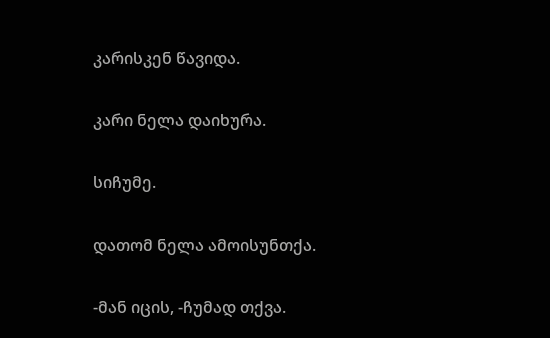კარისკენ წავიდა.

კარი ნელა დაიხურა.

სიჩუმე.

დათომ ნელა ამოისუნთქა.

-მან იცის, -ჩუმად თქვა.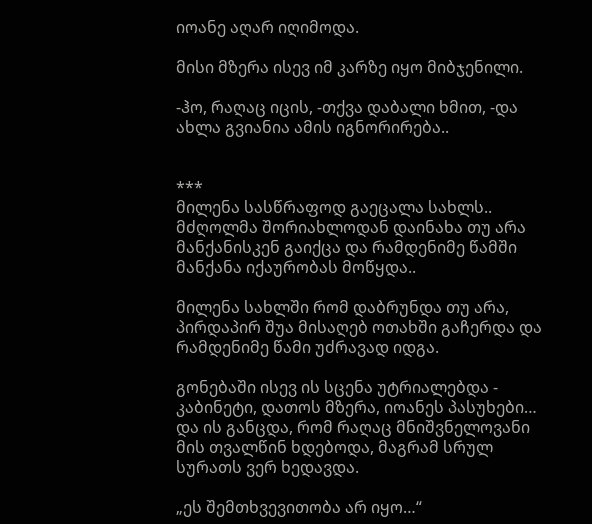იოანე აღარ იღიმოდა.

მისი მზერა ისევ იმ კარზე იყო მიბჯენილი.

-ჰო, რაღაც იცის, -თქვა დაბალი ხმით, -და ახლა გვიანია ამის იგნორირება..


***
მილენა სასწრაფოდ გაეცალა სახლს.. მძღოლმა შორიახლოდან დაინახა თუ არა მანქანისკენ გაიქცა და რამდენიმე წამში მანქანა იქაურობას მოწყდა..

მილენა სახლში რომ დაბრუნდა თუ არა, პირდაპირ შუა მისაღებ ოთახში გაჩერდა და რამდენიმე წამი უძრავად იდგა.

გონებაში ისევ ის სცენა უტრიალებდა - კაბინეტი, დათოს მზერა, იოანეს პასუხები… და ის განცდა, რომ რაღაც მნიშვნელოვანი მის თვალწინ ხდებოდა, მაგრამ სრულ სურათს ვერ ხედავდა.

„ეს შემთხვევითობა არ იყო…“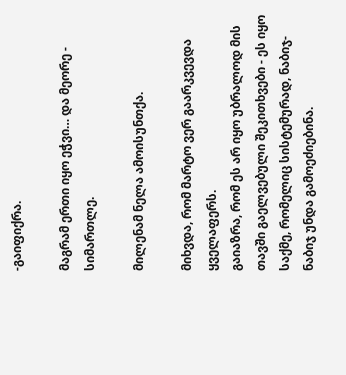-გაიფიქრა.

მაგრამ ერთი იყო ეჭვი… და მეორე - სიმართლე.

მილენამ ნელა ამოისუნთქა.

მიხვდა, რომ მარტო ვერ გაარკვევდა ყველაფერს.
გაიაზრა, რომ ეს არ იყო უბრალოდ მის თავში გაელვებული შეკითხვები - ეს იყო საქმე, რომელიც სისტემურად, ნაბიჯ-ნაბიჯ უნდა გამოეძიებინა.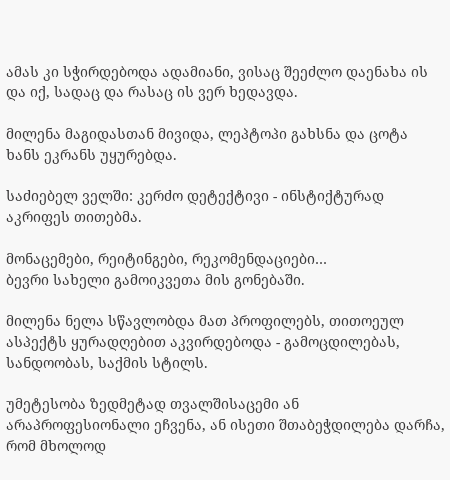ამას კი სჭირდებოდა ადამიანი, ვისაც შეეძლო დაენახა ის და იქ, სადაც და რასაც ის ვერ ხედავდა.

მილენა მაგიდასთან მივიდა, ლეპტოპი გახსნა და ცოტა ხანს ეკრანს უყურებდა.

საძიებელ ველში: კერძო დეტექტივი - ინსტიქტურად აკრიფეს თითებმა.

მონაცემები, რეიტინგები, რეკომენდაციები…
ბევრი სახელი გამოიკვეთა მის გონებაში.

მილენა ნელა სწავლობდა მათ პროფილებს, თითოეულ ასპექტს ყურადღებით აკვირდებოდა - გამოცდილებას, სანდოობას, საქმის სტილს.

უმეტესობა ზედმეტად თვალშისაცემი ან არაპროფესიონალი ეჩვენა, ან ისეთი შთაბეჭდილება დარჩა, რომ მხოლოდ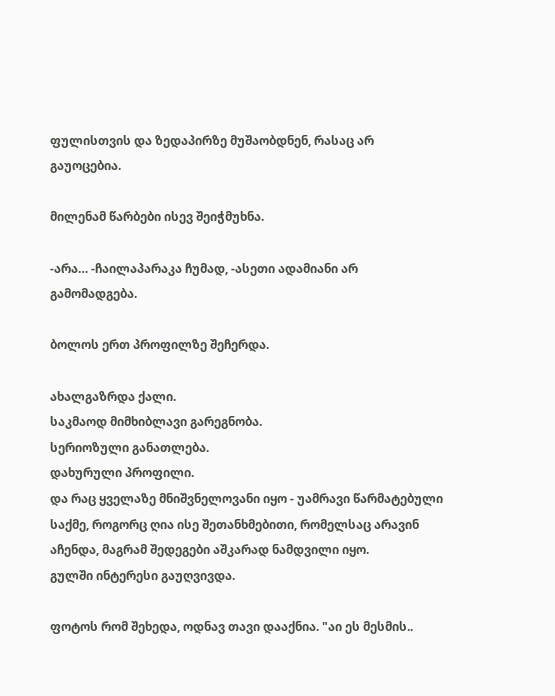ფულისთვის და ზედაპირზე მუშაობდნენ, რასაც არ გაუოცებია.

მილენამ წარბები ისევ შეიჭმუხნა.

-არა… -ჩაილაპარაკა ჩუმად, -ასეთი ადამიანი არ გამომადგება.

ბოლოს ერთ პროფილზე შეჩერდა.

ახალგაზრდა ქალი.
საკმაოდ მიმხიბლავი გარეგნობა.
სერიოზული განათლება.
დახურული პროფილი.
და რაც ყველაზე მნიშვნელოვანი იყო - უამრავი წარმატებული საქმე, როგორც ღია ისე შეთანხმებითი, რომელსაც არავინ აჩენდა, მაგრამ შედეგები აშკარად ნამდვილი იყო.
გულში ინტერესი გაუღვივდა.

ფოტოს რომ შეხედა, ოდნავ თავი დააქნია. "აი ეს მესმის..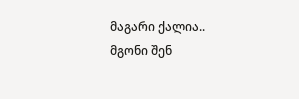მაგარი ქალია.. მგონი შენ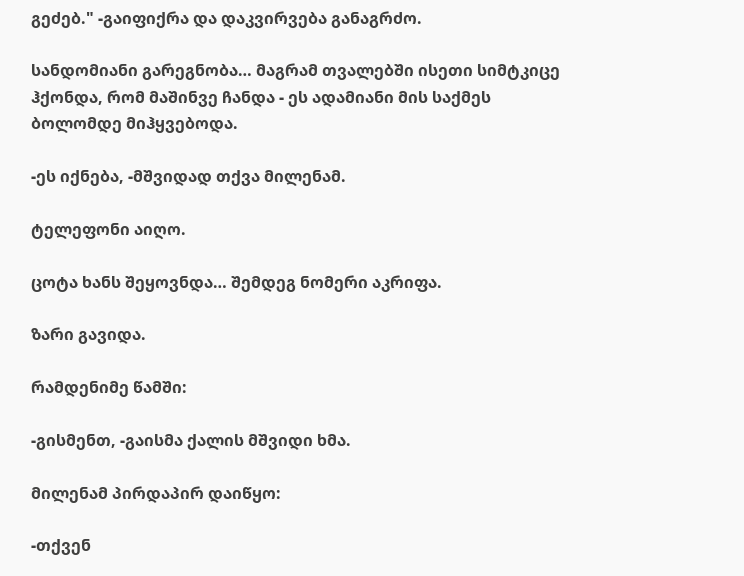გეძებ." -გაიფიქრა და დაკვირვება განაგრძო.

სანდომიანი გარეგნობა… მაგრამ თვალებში ისეთი სიმტკიცე ჰქონდა, რომ მაშინვე ჩანდა - ეს ადამიანი მის საქმეს ბოლომდე მიჰყვებოდა.

-ეს იქნება, -მშვიდად თქვა მილენამ.

ტელეფონი აიღო.

ცოტა ხანს შეყოვნდა… შემდეგ ნომერი აკრიფა.

ზარი გავიდა.

რამდენიმე წამში:

-გისმენთ, -გაისმა ქალის მშვიდი ხმა.

მილენამ პირდაპირ დაიწყო:

-თქვენ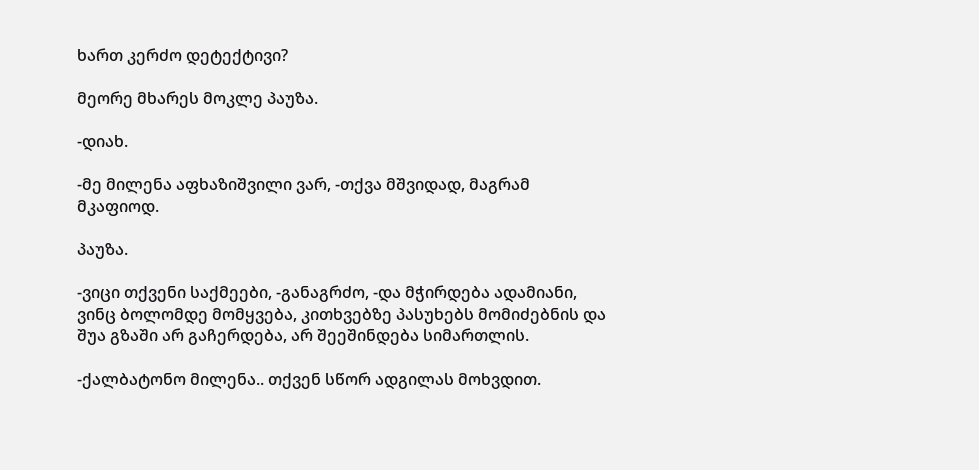ხართ კერძო დეტექტივი?

მეორე მხარეს მოკლე პაუზა.

-დიახ.

-მე მილენა აფხაზიშვილი ვარ, -თქვა მშვიდად, მაგრამ მკაფიოდ.

პაუზა.

-ვიცი თქვენი საქმეები, -განაგრძო, -და მჭირდება ადამიანი, ვინც ბოლომდე მომყვება, კითხვებზე პასუხებს მომიძებნის და შუა გზაში არ გაჩერდება, არ შეეშინდება სიმართლის.

-ქალბატონო მილენა.. თქვენ სწორ ადგილას მოხვდით.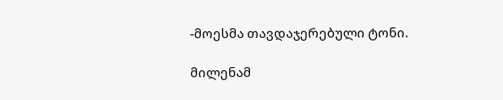-მოესმა თავდაჯერებული ტონი.

მილენამ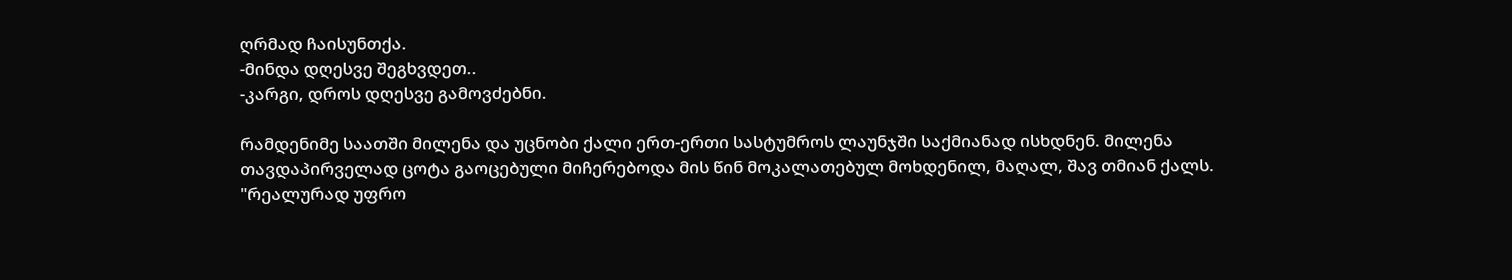ღრმად ჩაისუნთქა.
-მინდა დღესვე შეგხვდეთ..
-კარგი, დროს დღესვე გამოვძებნი.

რამდენიმე საათში მილენა და უცნობი ქალი ერთ-ერთი სასტუმროს ლაუნჯში საქმიანად ისხდნენ. მილენა თავდაპირველად ცოტა გაოცებული მიჩერებოდა მის წინ მოკალათებულ მოხდენილ, მაღალ, შავ თმიან ქალს. "რეალურად უფრო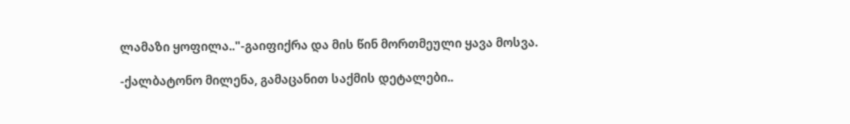ლამაზი ყოფილა.."-გაიფიქრა და მის წინ მორთმეული ყავა მოსვა.

-ქალბატონო მილენა, გამაცანით საქმის დეტალები..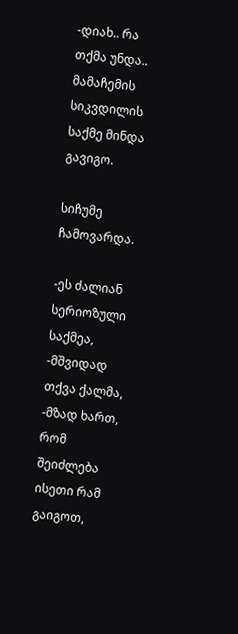-დიახ.. რა თქმა უნდა.. მამაჩემის სიკვდილის საქმე მინდა გავიგო.

სიჩუმე ჩამოვარდა.

-ეს ძალიან სერიოზული საქმეა, -მშვიდად თქვა ქალმა, -მზად ხართ, რომ შეიძლება ისეთი რამ გაიგოთ,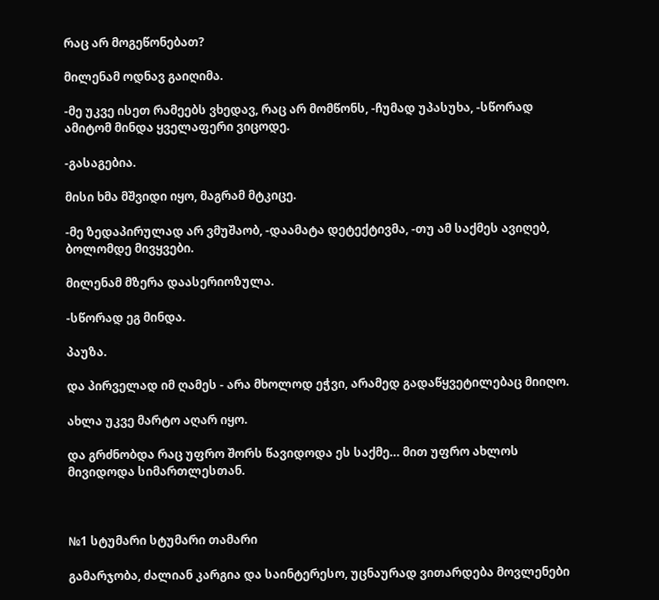რაც არ მოგეწონებათ?

მილენამ ოდნავ გაიღიმა.

-მე უკვე ისეთ რამეებს ვხედავ, რაც არ მომწონს, -ჩუმად უპასუხა, -სწორად ამიტომ მინდა ყველაფერი ვიცოდე.

-გასაგებია.

მისი ხმა მშვიდი იყო, მაგრამ მტკიცე.

-მე ზედაპირულად არ ვმუშაობ, -დაამატა დეტექტივმა, -თუ ამ საქმეს ავიღებ, ბოლომდე მივყვები.

მილენამ მზერა დაასერიოზულა.

-სწორად ეგ მინდა.

პაუზა.

და პირველად იმ ღამეს - არა მხოლოდ ეჭვი, არამედ გადაწყვეტილებაც მიიღო.

ახლა უკვე მარტო აღარ იყო.

და გრძნობდა რაც უფრო შორს წავიდოდა ეს საქმე… მით უფრო ახლოს მივიდოდა სიმართლესთან.



№1 სტუმარი სტუმარი თამარი

გამარჯობა, ძალიან კარგია და საინტერესო, უცნაურად ვითარდება მოვლენები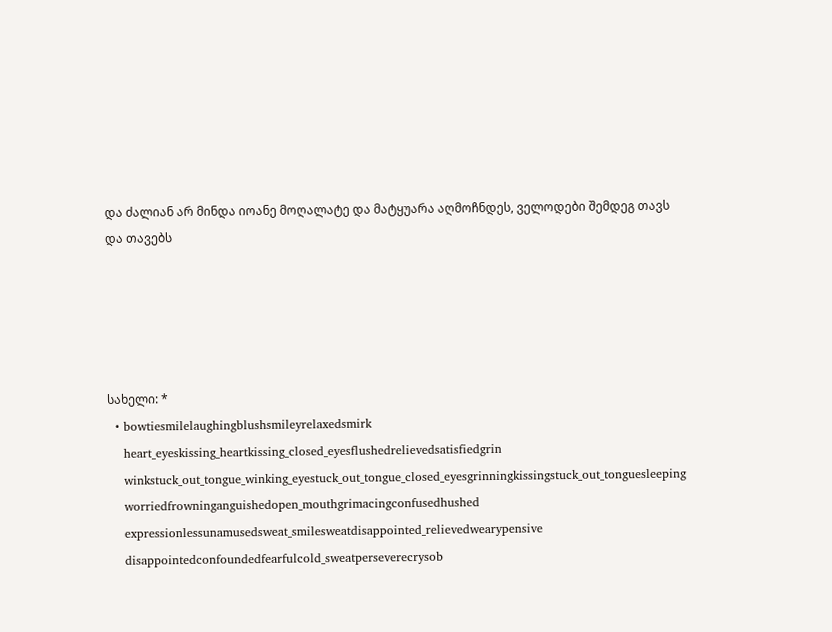და ძალიან არ მინდა იოანე მოღალატე და მატყუარა აღმოჩნდეს, ველოდები შემდეგ თავს და თავებს





სახელი: *
  • bowtiesmilelaughingblushsmileyrelaxedsmirk
    heart_eyeskissing_heartkissing_closed_eyesflushedrelievedsatisfiedgrin
    winkstuck_out_tongue_winking_eyestuck_out_tongue_closed_eyesgrinningkissingstuck_out_tonguesleeping
    worriedfrowninganguishedopen_mouthgrimacingconfusedhushed
    expressionlessunamusedsweat_smilesweatdisappointed_relievedwearypensive
    disappointedconfoundedfearfulcold_sweatperseverecrysob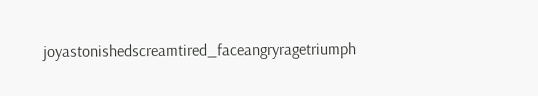joyastonishedscreamtired_faceangryragetriumph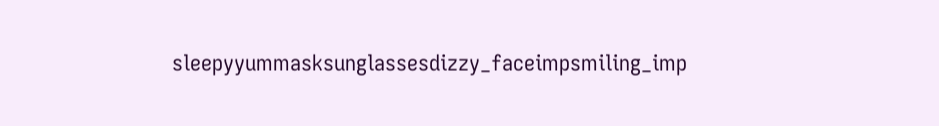sleepyyummasksunglassesdizzy_faceimpsmiling_imp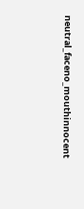neutral_faceno_mouthinnocent